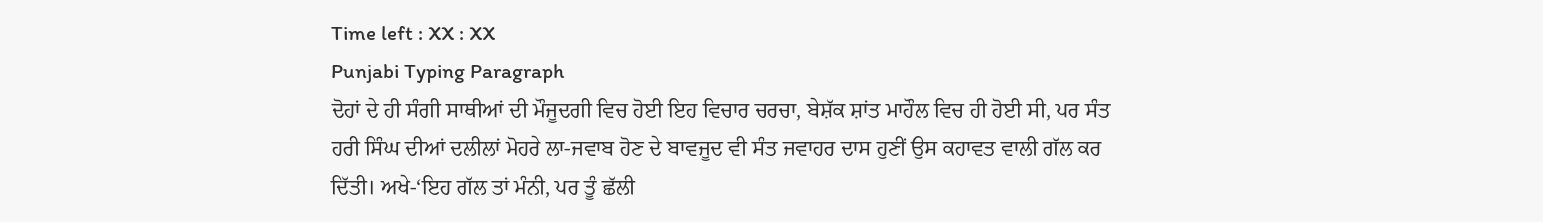Time left : XX : XX
Punjabi Typing Paragraph
ਦੋਹਾਂ ਦੇ ਹੀ ਸੰਗੀ ਸਾਥੀਆਂ ਦੀ ਮੌਜੂਦਗੀ ਵਿਚ ਹੋਈ ਇਹ ਵਿਚਾਰ ਚਰਚਾ, ਬੇਸ਼ੱਕ ਸ਼ਾਂਤ ਮਾਹੌਲ ਵਿਚ ਹੀ ਹੋਈ ਸੀ, ਪਰ ਸੰਤ ਹਰੀ ਸਿੰਘ ਦੀਆਂ ਦਲੀਲਾਂ ਮੋਹਰੇ ਲਾ-ਜਵਾਬ ਹੋਣ ਦੇ ਬਾਵਜੂਦ ਵੀ ਸੰਤ ਜਵਾਹਰ ਦਾਸ ਹੁਣੀਂ ਉਸ ਕਹਾਵਤ ਵਾਲੀ ਗੱਲ ਕਰ ਦਿੱਤੀ। ਅਖੇ-‘ਇਹ ਗੱਲ ਤਾਂ ਮੰਨੀ, ਪਰ ਤੂੰ ਛੱਲੀ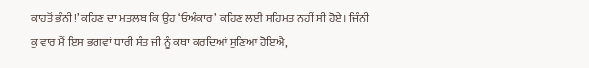ਕਾਹਤੋਂ ਭੰਨੀ!’ ਕਹਿਣ ਦਾ ਮਤਲਬ ਕਿ ਉਹ ‘ਓਅੰਕਾਰ’ ਕਹਿਣ ਲਈ ਸਹਿਮਤ ਨਹੀਂ ਸੀ ਹੋਏ। ਜਿੰਨੀ ਕੁ ਵਾਰ ਮੈਂ ਇਸ ਭਗਵਾਂ ਧਾਰੀ ਸੰਤ ਜੀ ਨੂੰ ਕਥਾ ਕਰਦਿਆਂ ਸੁਣਿਆ ਹੋਇਐ,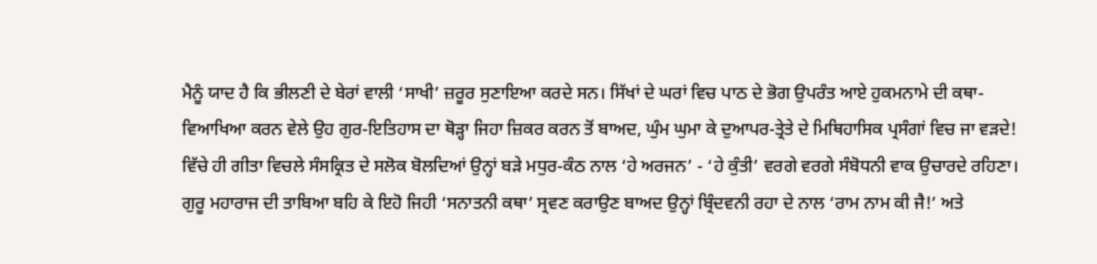ਮੈਨੂੰ ਯਾਦ ਹੈ ਕਿ ਭੀਲਣੀ ਦੇ ਬੇਰਾਂ ਵਾਲੀ ‘ਸਾਖੀ’ ਜ਼ਰੂਰ ਸੁਣਾਇਆ ਕਰਦੇ ਸਨ। ਸਿੱਖਾਂ ਦੇ ਘਰਾਂ ਵਿਚ ਪਾਠ ਦੇ ਭੋਗ ਉਪਰੰਤ ਆਏ ਹੁਕਮਨਾਮੇ ਦੀ ਕਥਾ-ਵਿਆਖਿਆ ਕਰਨ ਵੇਲੇ ਉਹ ਗੁਰ-ਇਤਿਹਾਸ ਦਾ ਥੋੜ੍ਹਾ ਜਿਹਾ ਜ਼ਿਕਰ ਕਰਨ ਤੋਂ ਬਾਅਦ, ਘੁੰਮ ਘੁਮਾ ਕੇ ਦੁਆਪਰ-ਤ੍ਰੇਤੇ ਦੇ ਮਿਥਿਹਾਸਿਕ ਪ੍ਰਸੰਗਾਂ ਵਿਚ ਜਾ ਵੜਦੇ! ਵਿੱਚੇ ਹੀ ਗੀਤਾ ਵਿਚਲੇ ਸੰਸਕ੍ਰਿਤ ਦੇ ਸਲੋਕ ਬੋਲਦਿਆਂ ਉਨ੍ਹਾਂ ਬੜੇ ਮਧੁਰ-ਕੰਠ ਨਾਲ ‘ਹੇ ਅਰਜਨ’ - ‘ਹੇ ਕੁੰਤੀ’ ਵਰਗੇ ਵਰਗੇ ਸੰਬੋਧਨੀ ਵਾਕ ਉਚਾਰਦੇ ਰਹਿਣਾ। ਗੁਰੂ ਮਹਾਰਾਜ ਦੀ ਤਾਬਿਆ ਬਹਿ ਕੇ ਇਹੋ ਜਿਹੀ ‘ਸਨਾਤਨੀ ਕਥਾ’ ਸ੍ਰਵਣ ਕਰਾਉਣ ਬਾਅਦ ਉਨ੍ਹਾਂ ਬ੍ਰਿੰਦਵਨੀ ਰਹਾ ਦੇ ਨਾਲ ‘ਰਾਮ ਨਾਮ ਕੀ ਜੈ!’ ਅਤੇ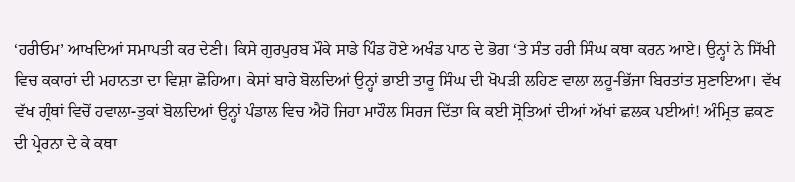‘ਹਰੀਓਮ’ ਆਖਦਿਆਂ ਸਮਾਪਤੀ ਕਰ ਦੇਣੀ। ਕਿਸੇ ਗੁਰਪੁਰਬ ਮੌਕੇ ਸਾਡੇ ਪਿੰਡ ਹੋਏ ਅਖੰਡ ਪਾਠ ਦੇ ਭੋਗ ‘ਤੇ ਸੰਤ ਹਰੀ ਸਿੰਘ ਕਥਾ ਕਰਨ ਆਏ। ਉਨ੍ਹਾਂ ਨੇ ਸਿੱਖੀ ਵਿਚ ਕਕਾਰਾਂ ਦੀ ਮਹਾਨਤਾ ਦਾ ਵਿਸ਼ਾ ਛੋਹਿਆ। ਕੇਸਾਂ ਬਾਰੇ ਬੋਲਦਿਆਂ ਉਨ੍ਹਾਂ ਭਾਈ ਤਾਰੂ ਸਿੰਘ ਦੀ ਖੋਪੜੀ ਲਹਿਣ ਵਾਲਾ ਲਹੂ-ਭਿੱਜਾ ਬਿਰਤਾਂਤ ਸੁਣਾਇਆ। ਵੱਖ ਵੱਖ ਗ੍ਰੰਥਾਂ ਵਿਚੋਂ ਹਵਾਲਾ-ਤੁਕਾਂ ਬੋਲਦਿਆਂ ਉਨ੍ਹਾਂ ਪੰਡਾਲ ਵਿਚ ਐਹੋ ਜਿਹਾ ਮਾਹੌਲ ਸਿਰਜ ਦਿੱਤਾ ਕਿ ਕਈ ਸ੍ਰੋਤਿਆਂ ਦੀਆਂ ਅੱਖਾਂ ਛਲਕ ਪਈਆਂ! ਅੰਮ੍ਰਿਤ ਛਕਣ ਦੀ ਪ੍ਰੇਰਨਾ ਦੇ ਕੇ ਕਥਾ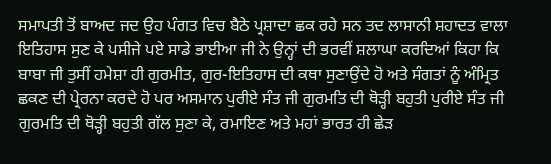ਸਮਾਪਤੀ ਤੋਂ ਬਾਅਦ ਜਦ ਉਹ ਪੰਗਤ ਵਿਚ ਬੈਠੇ ਪ੍ਰਸ਼ਾਦਾ ਛਕ ਰਹੇ ਸਨ ਤਦ ਲਾਸਾਨੀ ਸ਼ਹਾਦਤ ਵਾਲਾ ਇਤਿਹਾਸ ਸੁਣ ਕੇ ਪਸੀਜੇ ਪਏ ਸਾਡੇ ਭਾਈਆ ਜੀ ਨੇ ਉਨ੍ਹਾਂ ਦੀ ਭਰਵੀਂ ਸ਼ਲਾਘਾ ਕਰਦਿਆਂ ਕਿਹਾ ਕਿ ਬਾਬਾ ਜੀ ਤੁਸੀਂ ਹਮੇਸ਼ਾ ਹੀ ਗੁਰਮੀਤ, ਗੁਰ-ਇਤਿਹਾਸ ਦੀ ਕਥਾ ਸੁਣਾਉਂਦੇ ਹੋ ਅਤੇ ਸੰਗਤਾਂ ਨੂੰ ਅੰਮ੍ਰਿਤ ਛਕਣ ਦੀ ਪ੍ਰੇਰਨਾ ਕਰਦੇ ਹੋ ਪਰ ਅਸਮਾਨ ਪੁਰੀਏ ਸੰਤ ਜੀ ਗੁਰਮਤਿ ਦੀ ਥੋੜ੍ਹੀ ਬਹੁਤੀ ਪੁਰੀਏ ਸੰਤ ਜੀ ਗੁਰਮਤਿ ਦੀ ਥੋੜ੍ਹੀ ਬਹੁਤੀ ਗੱਲ ਸੁਣਾ ਕੇ, ਰਮਾਇਣ ਅਤੇ ਮਹਾਂ ਭਾਰਤ ਹੀ ਛੇੜ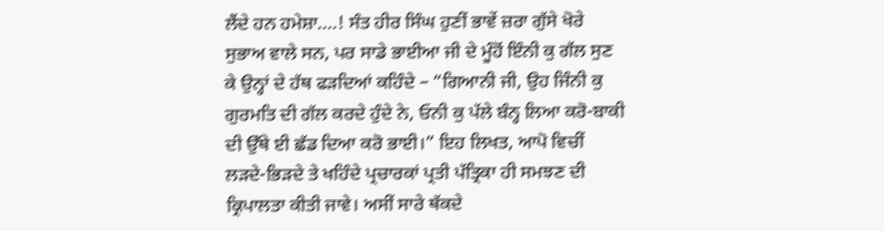ਲੈਂਦੇ ਹਨ ਹਮੇਸ਼ਾ....! ਸੰਤ ਹੀਰ ਸਿੰਘ ਹੁਣੀਂ ਭਾਵੇਂ ਜ਼ਰਾ ਗੁੱਸੇ ਖੋਰੇ ਸੁਭਾਅ ਵਾਲੇ ਸਨ, ਪਰ ਸਾਡੇ ਭਾਈਆ ਜੀ ਦੇ ਮੂੰਹੋਂ ਇੰਨੀ ਕੁ ਗੱਲ ਸੁਣ ਕੇ ਉਨ੍ਹਾਂ ਦੇ ਹੱਥ ਫੜਦਿਆਂ ਕਹਿੰਦੇ – “ਗਿਆਨੀ ਜੀ, ਉਹ ਜਿੰਨੀ ਕੁ ਗੁਰਮਤਿ ਦੀ ਗੱਲ ਕਰਦੇ ਹੁੰਦੇ ਨੇ, ਓਨੀ ਕੁ ਪੱਲੇ ਬੰਨ੍ਹ ਲਿਆ ਕਰੋ-ਬਾਕੀ ਦੀ ਉੱਥੇ ਈ ਛੱਡ ਦਿਆ ਕਰੋ ਭਾਈ।” ਇਹ ਲਿਖਤ, ਆਪੋ ਵਿਚੀਂ ਲੜਦੇ-ਭਿੜਦੇ ਤੇ ਖਹਿੰਦੇ ਪ੍ਰਚਾਰਕਾਂ ਪ੍ਰਤੀ ਪੱਤ੍ਰਿਕਾ ਹੀ ਸਮਝਣ ਦੀ ਕ੍ਰਿਪਾਲਤਾ ਕੀਤੀ ਜਾਵੇ। ਅਸੀਂ ਸਾਰੇ ਥੱਕਦੇ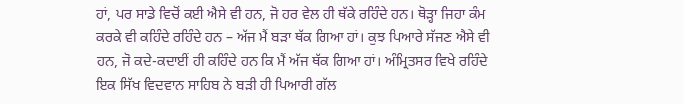ਹਾਂ, ਪਰ ਸਾਡੇ ਵਿਚੋਂ ਕਈ ਐਸੇ ਵੀ ਹਨ, ਜੋ ਹਰ ਵੇਲ ਹੀ ਥੱਕੇ ਰਹਿੰਦੇ ਹਨ। ਥੋੜ੍ਹਾ ਜਿਹਾ ਕੰਮ ਕਰਕੇ ਵੀ ਕਹਿੰਦੇ ਰਹਿੰਦੇ ਹਨ – ਅੱਜ ਮੈਂ ਬੜਾ ਥੱਕ ਗਿਆ ਹਾਂ। ਕੁਝ ਪਿਆਰੇ ਸੱਜਣ ਐਸੇ ਵੀ ਹਨ, ਜੋ ਕਦੇ-ਕਦਾਈਂ ਹੀ ਕਹਿੰਦੇ ਹਨ ਕਿ ਮੈਂ ਅੱਜ ਥੱਕ ਗਿਆ ਹਾਂ। ਅੰਮ੍ਰਿਤਸਰ ਵਿਖੇ ਰਹਿੰਦੇ ਇਕ ਸਿੱਖ ਵਿਦਵਾਨ ਸਾਹਿਬ ਨੇ ਬੜੀ ਹੀ ਪਿਆਰੀ ਗੱਲ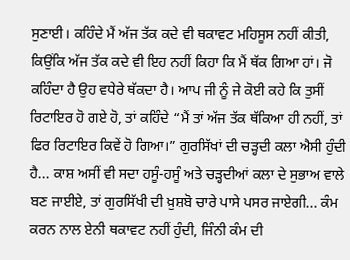ਸੁਣਾਈ। ਕਹਿੰਦੇ ਮੈਂ ਅੱਜ ਤੱਕ ਕਦੇ ਵੀ ਥਕਾਵਟ ਮਹਿਸੂਸ ਨਹੀਂ ਕੀਤੀ, ਕਿਉਂਕਿ ਅੱਜ ਤੱਕ ਕਦੇ ਵੀ ਇਹ ਨਹੀਂ ਕਿਹਾ ਕਿ ਮੈਂ ਥੱਕ ਗਿਆ ਹਾਂ। ਜੋ ਕਹਿੰਦਾ ਹੈ ਉਹ ਵਧੇਰੇ ਥੱਕਦਾ ਹੈ। ਆਪ ਜੀ ਨੂੰ ਜੇ ਕੋਈ ਕਹੇ ਕਿ ਤੁਸੀਂ ਰਿਟਾਇਰ ਹੋ ਗਏ ਹੋ, ਤਾਂ ਕਹਿੰਦੇ “ਮੈਂ ਤਾਂ ਅੱਜ ਤੱਕ ਥੱਕਿਆ ਹੀ ਨਹੀਂ, ਤਾਂ ਫਿਰ ਰਿਟਾਇਰ ਕਿਵੇਂ ਹੋ ਗਿਆ।” ਗੁਰਸਿੱਖਾਂ ਦੀ ਚੜ੍ਹਦੀ ਕਲਾ ਐਸੀ ਹੁੰਦੀ ਹੈ... ਕਾਸ਼ ਅਸੀਂ ਵੀ ਸਦਾ ਹਸੂੰ-ਹਸੂੰ ਅਤੇ ਚੜ੍ਹਦੀਆਂ ਕਲਾ ਦੇ ਸੁਭਾਅ ਵਾਲੇ ਬਣ ਜਾਈਏ, ਤਾਂ ਗੁਰਸਿੱਖੀ ਦੀ ਖ਼ੁਸ਼ਬੋ ਚਾਰੇ ਪਾਸੇ ਪਸਰ ਜਾਏਗੀ... ਕੰਮ ਕਰਨ ਨਾਲ ਏਨੀ ਥਕਾਵਟ ਨਹੀਂ ਹੁੰਦੀ, ਜਿੰਨੀ ਕੰਮ ਦੀ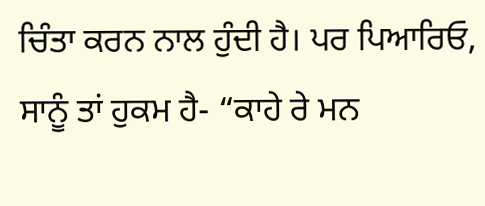ਚਿੰਤਾ ਕਰਨ ਨਾਲ ਹੁੰਦੀ ਹੈ। ਪਰ ਪਿਆਰਿਓ, ਸਾਨੂੰ ਤਾਂ ਹੁਕਮ ਹੈ- “ਕਾਹੇ ਰੇ ਮਨ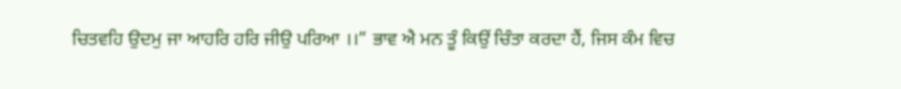ਚਿਤਵਹਿ ਉਦਮੁ ਜਾ ਆਹਰਿ ਹਰਿ ਜੀਉ ਪਰਿਆ ।।” ਭਾਵ ਐ ਮਨ ਤੂੰ ਕਿਉਂ ਚਿੰਤਾ ਕਰਦਾ ਹੈਂ, ਜਿਸ ਕੰਮ ਵਿਚ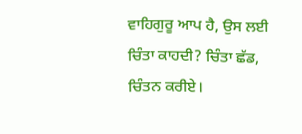ਵਾਹਿਗੁਰੂ ਆਪ ਹੈ, ਉਸ ਲਈ ਚਿੰਤਾ ਕਾਹਦੀ? ਚਿੰਤਾ ਛੱਡ, ਚਿੰਤਨ ਕਰੀਏ।